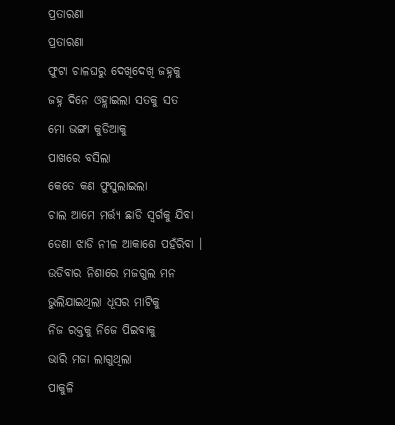ପ୍ରତାରଣା
ପ୍ରତାରଣା
ଫୁଟା ଚାଳଘରୁ ଦେଖିଦେଖି ଜହ୍ନକୁ
ଜହ୍ନ ଦିନେ ଓହ୍ଲାଇଲା ସତକୁ ସତ
ମୋ ଭଙ୍ଗା କୁଡିଆକୁ
ପାଖରେ ବସିଲା
କେତେ କଣ ଫୁସୁଲାଇଲା
ଚାଲ ଆମେ ମର୍ତ୍ତ୍ୟ ଛାଡି ସ୍ଵର୍ଗକୁ ଯିବା
ଡେଣା ଝାଡି ନୀଳ ଆକାଶେ ପହଁରିବା ।
ଉଡିବାର ନିଶାରେ ମଜଗୁଲ ମନ
ଭୁଲିଯାଇଥିଲା ଧୂସର ମାଟିକୁ
ନିଜ ରକ୍ତକୁ ନିଜେ ପିଇବାକୁ
ଭାରି ମଜା ଲାଗୁଥିଲା
ପାକୁଳି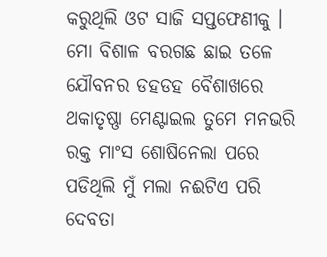କରୁଥିଲି ଓଟ ସାଜି ସପ୍ତଫେଣୀକୁ ।
ମୋ ବିଶାଳ ବରଗଛ ଛାଇ ତଳେ
ଯୌବନର ଡହଡହ ବୈଶାଖରେ
ଥକାତୃଷ୍ଣା ମେଣ୍ଟାଇଲ ତୁମେ ମନଭରି
ରକ୍ତ ମାଂସ ଶୋଷିନେଲା ପରେ
ପଡିଥିଲି ମୁଁ ମଲା ନଈଟିଏ ପରି
ଦେବତା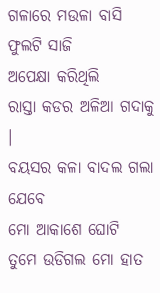ଗଳାରେ ମଉଳା ବାସି ଫୁଲଟି ସାଜି
ଅପେକ୍ଷା କରିଥିଲି
ରାସ୍ତା କଡର ଅଳିଆ ଗଦାକୁ ।
ବୟସର କଳା ବାଦଲ ଗଲା ଯେବେ
ମୋ ଆକାଶେ ଘୋଟି
ତୁମେ ଉଡିଗଲ ମୋ ହାତ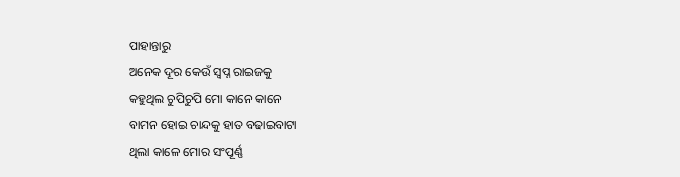ପାହାନ୍ତାରୁ
ଅନେକ ଦୂର କେଉଁ ସ୍ଵପ୍ନ ରାଇଜକୁ
କହୁଥିଲ ଚୁପିଚୁପି ମୋ କାନେ କାନେ
ବାମନ ହୋଇ ଚାନ୍ଦକୁ ହାତ ବଢାଇବାଟା
ଥିଲା କାଳେ ମୋର ସଂପୂର୍ଣ୍ଣ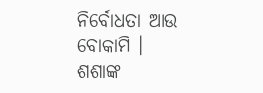ନିର୍ବୋଧତା ଆଉ ବୋକାମି ।
ଶଶାଙ୍କ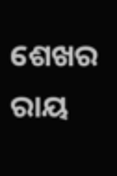ଶେଖର ରାୟ